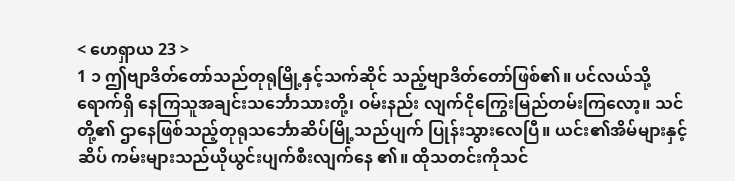< ဟေရှာယ 23 >
1 ၁ ဤဗျာဒိတ်တော်သည်တုရုမြို့နှင့်သက်ဆိုင် သည့်ဗျာဒိတ်တော်ဖြစ်၏။ ပင်လယ်သို့ရောက်ရှိ နေကြသူအချင်းသင်္ဘောသားတို့၊ ဝမ်းနည်း လျက်ငိုကြွေးမြည်တမ်းကြလော့။ သင်တို့၏ ဌာနေဖြစ်သည့်တုရုသင်္ဘောဆိပ်မြို့သည်ပျက် ပြုန်းသွားလေပြီ။ ယင်း၏အိမ်များနှင့်ဆိပ် ကမ်းများသည်ယိုယွင်းပျက်စီးလျက်နေ ၏။ ထိုသတင်းကိုသင်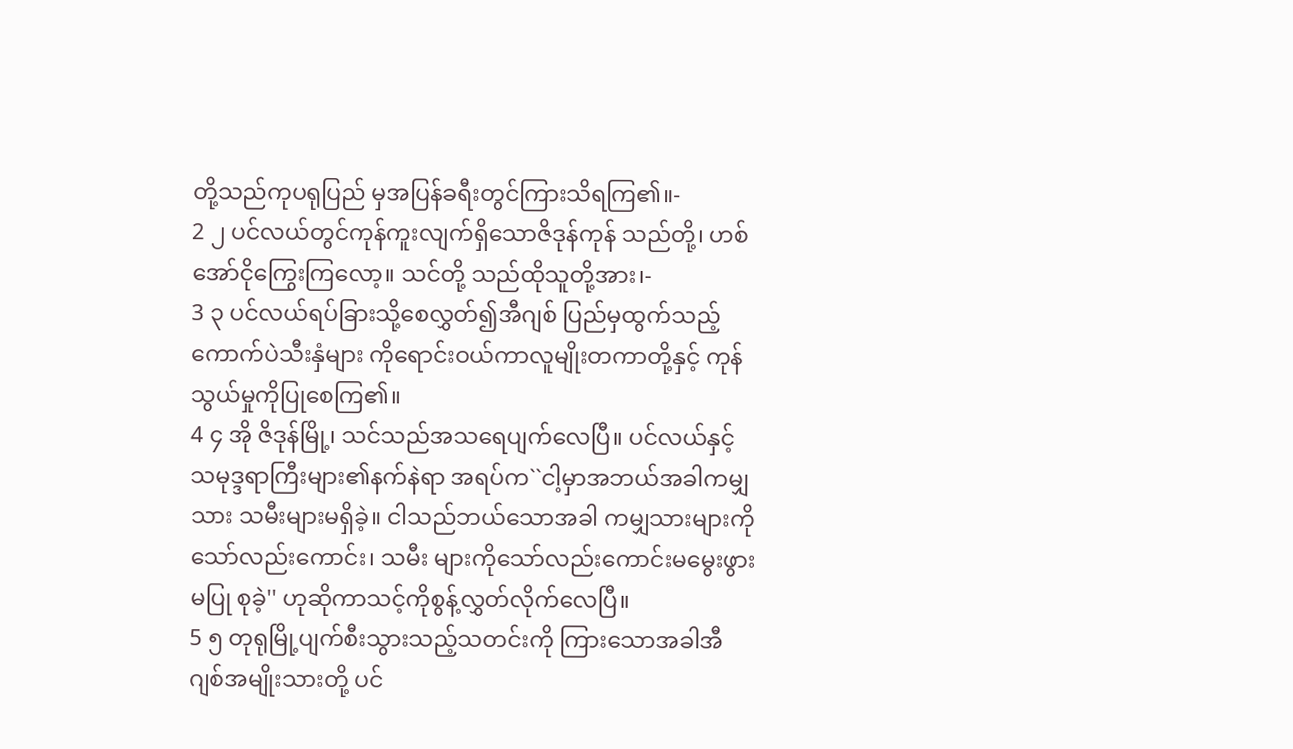တို့သည်ကုပရုပြည် မှအပြန်ခရီးတွင်ကြားသိရကြ၏။-
2 ၂ ပင်လယ်တွင်ကုန်ကူးလျက်ရှိသောဇိဒုန်ကုန် သည်တို့၊ ဟစ်အော်ငိုကြွေးကြလော့။ သင်တို့ သည်ထိုသူတို့အား၊-
3 ၃ ပင်လယ်ရပ်ခြားသို့စေလွှတ်၍အီဂျစ် ပြည်မှထွက်သည့်ကောက်ပဲသီးနှံများ ကိုရောင်းဝယ်ကာလူမျိုးတကာတို့နှင့် ကုန်သွယ်မှုကိုပြုစေကြ၏။
4 ၄ အို ဇိဒုန်မြို့၊ သင်သည်အသရေပျက်လေပြီ။ ပင်လယ်နှင့်သမုဒ္ဒရာကြီးများ၏နက်နဲရာ အရပ်က``ငါ့မှာအဘယ်အခါကမျှသား သမီးများမရှိခဲ့။ ငါသည်ဘယ်သောအခါ ကမျှသားများကိုသော်လည်းကောင်း၊ သမီး များကိုသော်လည်းကောင်းမမွေးဖွားမပြု စုခဲ့'' ဟုဆိုကာသင့်ကိုစွန့်လွှတ်လိုက်လေပြီ။
5 ၅ တုရုမြို့ပျက်စီးသွားသည့်သတင်းကို ကြားသောအခါအီဂျစ်အမျိုးသားတို့ ပင်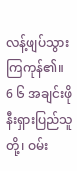လန့်ဖျပ်သွားကြကုန်၏။
6 ၆ အချင်းဖိုနီးရှားပြည်သူတို့၊ ဝမ်း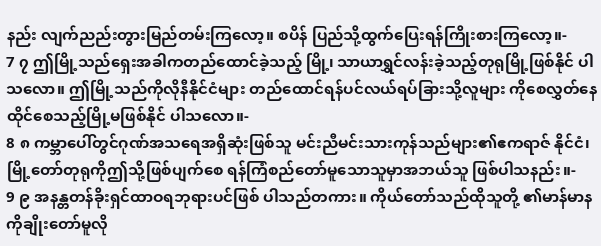နည်း လျက်ညည်းတွားမြည်တမ်းကြလော့။ စပိန် ပြည်သို့ထွက်ပြေးရန်ကြိုးစားကြလော့။-
7 ၇ ဤမြို့သည်ရှေးအခါကတည်ထောင်ခဲ့သည့် မြို့၊ သာယာရွှင်လန်းခဲ့သည့်တုရုမြို့ဖြစ်နိုင် ပါသလော။ ဤမြို့သည်ကိုလိုနီနိုင်ငံများ တည်ထောင်ရန်ပင်လယ်ရပ်ခြားသို့လူများ ကိုစေလွှတ်နေထိုင်စေသည့်မြို့မဖြစ်နိုင် ပါသလော။-
8 ၈ ကမ္ဘာပေါ်တွင်ဂုဏ်အသရေအရှိဆုံးဖြစ်သူ မင်းညီမင်းသားကုန်သည်များ၏ဧကရာဇ် နိုင်ငံ၊ မြို့တော်တုရုကိုဤသို့ဖြစ်ပျက်စေ ရန်ကြံစည်တော်မူသောသူမှာအဘယ်သူ ဖြစ်ပါသနည်း။-
9 ၉ အနန္တတန်ခိုးရှင်ထာဝရဘုရားပင်ဖြစ် ပါသည်တကား။ ကိုယ်တော်သည်ထိုသူတို့ ၏မာန်မာနကိုချိုးတော်မူလို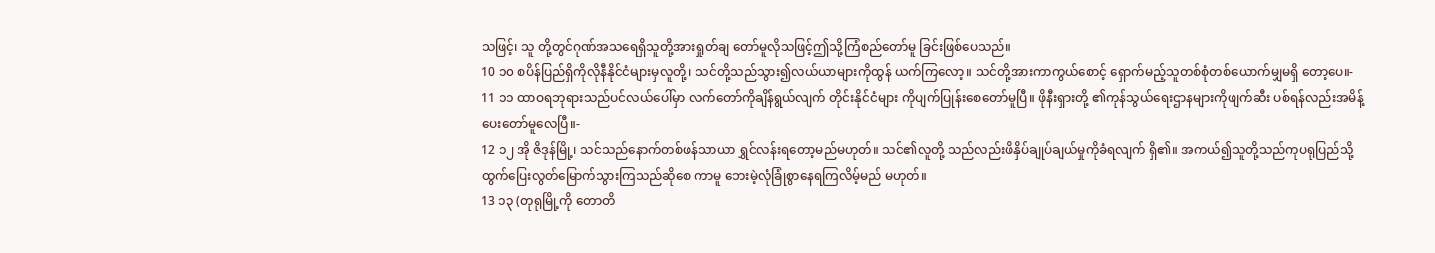သဖြင့်၊ သူ တို့တွင်ဂုဏ်အသရေရှိသူတို့အားရှုတ်ချ တော်မူလိုသဖြင့်ဤသို့ကြံစည်တော်မူ ခြင်းဖြစ်ပေသည်။
10 ၁၀ စပိန်ပြည်ရှိကိုလိုနီနိုင်ငံများမှလူတို့၊ သင်တို့သည်သွား၍လယ်ယာများကိုထွန် ယက်ကြလော့။ သင်တို့အားကာကွယ်စောင့် ရှောက်မည့်သူတစ်စုံတစ်ယောက်မျှမရှိ တော့ပေ။-
11 ၁၁ ထာဝရဘုရားသည်ပင်လယ်ပေါ်မှာ လက်တော်ကိုချိန်ရွယ်လျက် တိုင်းနိုင်ငံများ ကိုပျက်ပြုန်းစေတော်မူပြီ။ ဖိုနီးရှားတို့ ၏ကုန်သွယ်ရေးဌာနများကိုဖျက်ဆီး ပစ်ရန်လည်းအမိန့်ပေးတော်မူလေပြီ။-
12 ၁၂ အို ဇိဒုန်မြို့၊ သင်သည်နောက်တစ်ဖန်သာယာ ရွှင်လန်းရတော့မည်မဟုတ်။ သင်၏လူတို့ သည်လည်းဖိနှိပ်ချုပ်ချယ်မှုကိုခံရလျက် ရှိ၏။ အကယ်၍သူတို့သည်ကုပရုပြည်သို့ ထွက်ပြေးလွတ်မြောက်သွားကြသည်ဆိုစေ ကာမူ ဘေးမဲ့လုံခြုံစွာနေရကြလိမ့်မည် မဟုတ်။
13 ၁၃ (တုရုမြို့ကို တောတိ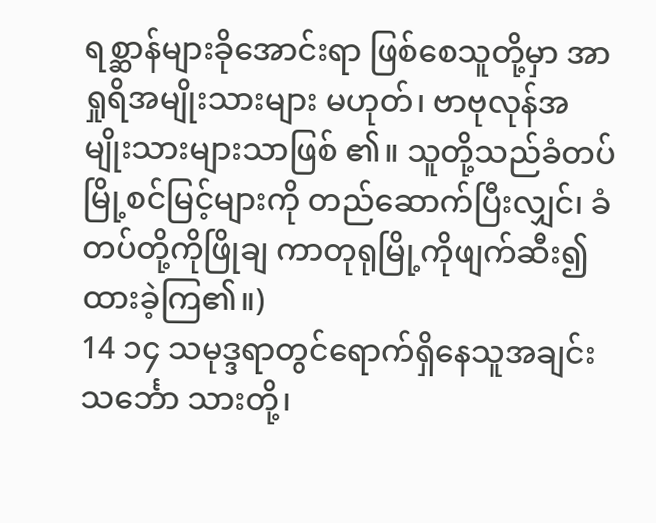ရစ္ဆာန်များခိုအောင်းရာ ဖြစ်စေသူတို့မှာ အာရှုရိအမျိုးသားများ မဟုတ်၊ ဗာဗုလုန်အမျိုးသားများသာဖြစ် ၏။ သူတို့သည်ခံတပ်မြို့စင်မြင့်များကို တည်ဆောက်ပြီးလျှင်၊ ခံတပ်တို့ကိုဖြိုချ ကာတုရုမြို့ကိုဖျက်ဆီး၍ထားခဲ့ကြ၏။)
14 ၁၄ သမုဒ္ဒရာတွင်ရောက်ရှိနေသူအချင်းသင်္ဘော သားတို့၊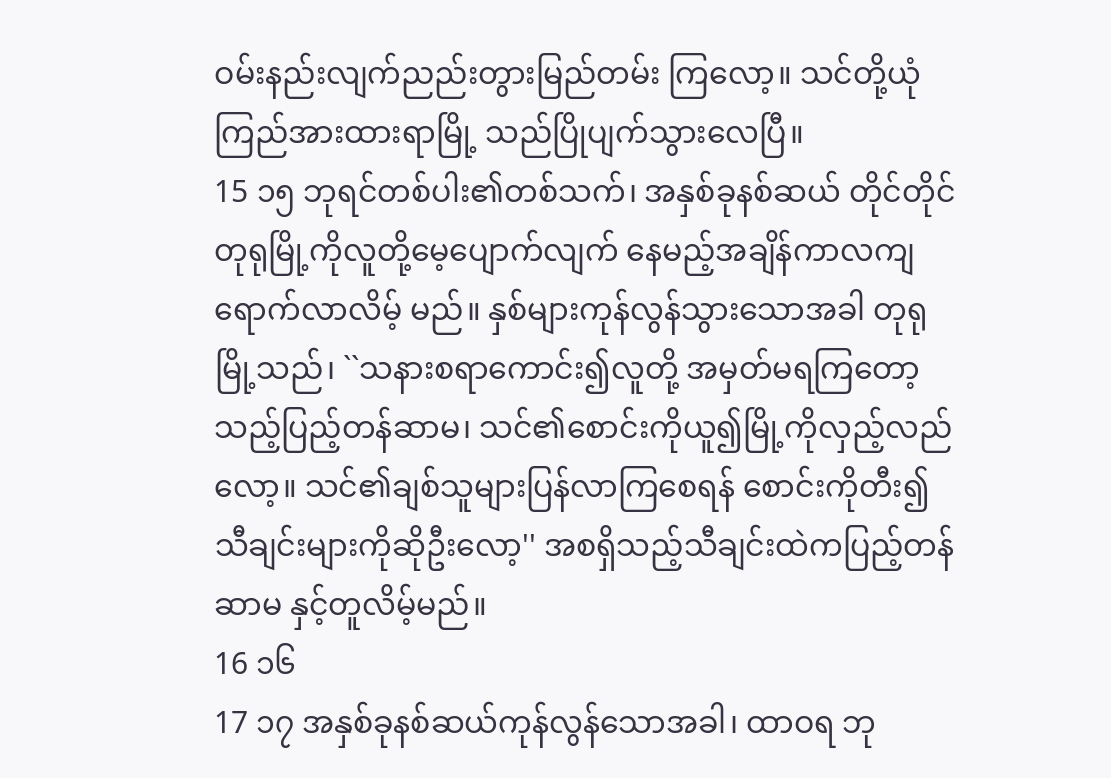ဝမ်းနည်းလျက်ညည်းတွားမြည်တမ်း ကြလော့။ သင်တို့ယုံကြည်အားထားရာမြို့ သည်ပြိုပျက်သွားလေပြီ။
15 ၁၅ ဘုရင်တစ်ပါး၏တစ်သက်၊ အနှစ်ခုနစ်ဆယ် တိုင်တိုင်တုရုမြို့ကိုလူတို့မေ့ပျောက်လျက် နေမည့်အချိန်ကာလကျရောက်လာလိမ့် မည်။ နှစ်များကုန်လွန်သွားသောအခါ တုရုမြို့သည်၊ ``သနားစရာကောင်း၍လူတို့ အမှတ်မရကြတော့သည့်ပြည့်တန်ဆာမ၊ သင်၏စောင်းကိုယူ၍မြို့ကိုလှည့်လည်လော့။ သင်၏ချစ်သူများပြန်လာကြစေရန် စောင်းကိုတီး၍သီချင်းများကိုဆိုဦးလော့'' အစရှိသည့်သီချင်းထဲကပြည့်တန်ဆာမ နှင့်တူလိမ့်မည်။
16 ၁၆
17 ၁၇ အနှစ်ခုနစ်ဆယ်ကုန်လွန်သောအခါ၊ ထာဝရ ဘု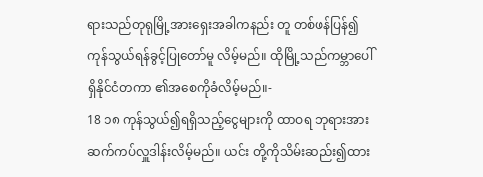ရားသည်တုရုမြို့အားရှေးအခါကနည်း တူ တစ်ဖန်ပြန်၍ကုန်သွယ်ရန်ခွင့်ပြုတော်မူ လိမ့်မည်။ ထိုမြို့သည်ကမ္ဘာပေါ်ရှိနိုင်ငံတကာ ၏အစေကိုခံလိမ့်မည်။-
18 ၁၈ ကုန်သွယ်၍ရရှိသည့်ငွေများကို ထာဝရ ဘုရားအားဆက်ကပ်လှူဒါန်းလိမ့်မည်။ ယင်း တို့ကိုသိမ်းဆည်း၍ထား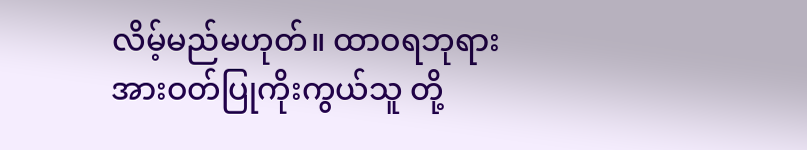လိမ့်မည်မဟုတ်။ ထာဝရဘုရားအားဝတ်ပြုကိုးကွယ်သူ တို့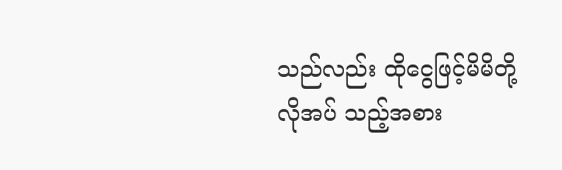သည်လည်း ထိုငွေဖြင့်မိမိတို့လိုအပ် သည့်အစား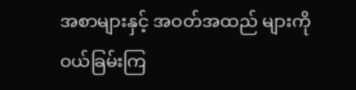အစာများနှင့် အဝတ်အထည် များကိုဝယ်ခြမ်းကြ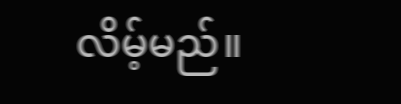လိမ့်မည်။